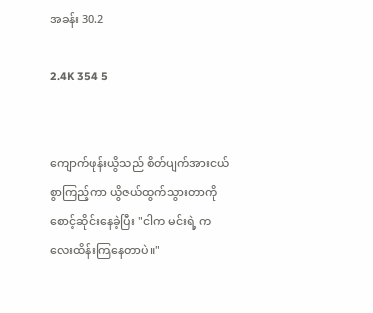အခန်း 30.2

2.4K 354 5


ကျောက်ဖုန်းယွိသည် စိတ်ပျက်အားငယ်စွာကြည့်ကာ ယွိဇယ်ထွက်သွားတာကို စောင့်ဆိုင်းနေခဲ့ပြီး "ငါက မင်းရဲ့ ကလေးထိန်းကြနေတာပဲ။"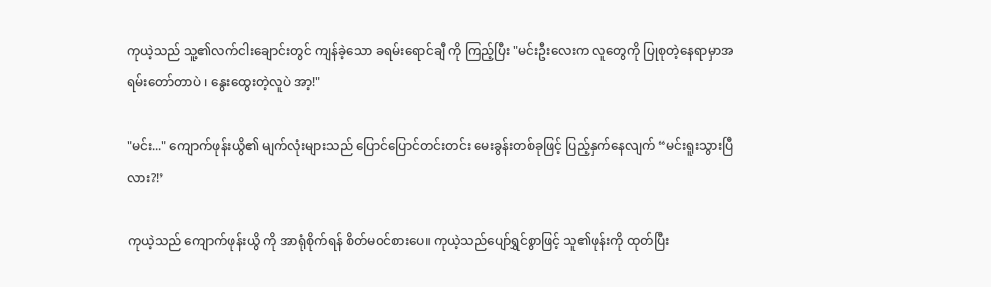ကုယဲ့သည် သူ့၏လက်ငါးချောင်းတွင် ကျန်ခဲ့သော ခရမ်းရောင်ချီ ကို ကြည့်ပြီး "မင်းဦးလေးက လူတွေကို ပြုစုတဲ့နေရာမှာအရမ်းတော်တာပဲ ၊ နွေးထွေးတဲ့လူပဲ အာ့!"

"မင်း..." ကျောက်ဖုန်းယွိ၏ မျက်လုံးများသည် ပြောင်ပြောင်တင်းတင်း မေးခွန်းတစ်ခုဖြင့် ပြည့်နှက်နေလျက် “မင်းရူးသွားပြီလား?!’

ကုယဲ့သည် ကျောက်ဖုန်းယွိ ကို အာရုံစိုက်ရန် စိတ်မ၀င်စားပေ။ ကုယဲ့သည်ပျော်ရွှင်စွာဖြင့် သူ၏ဖုန်းကို ထုတ်ပြီး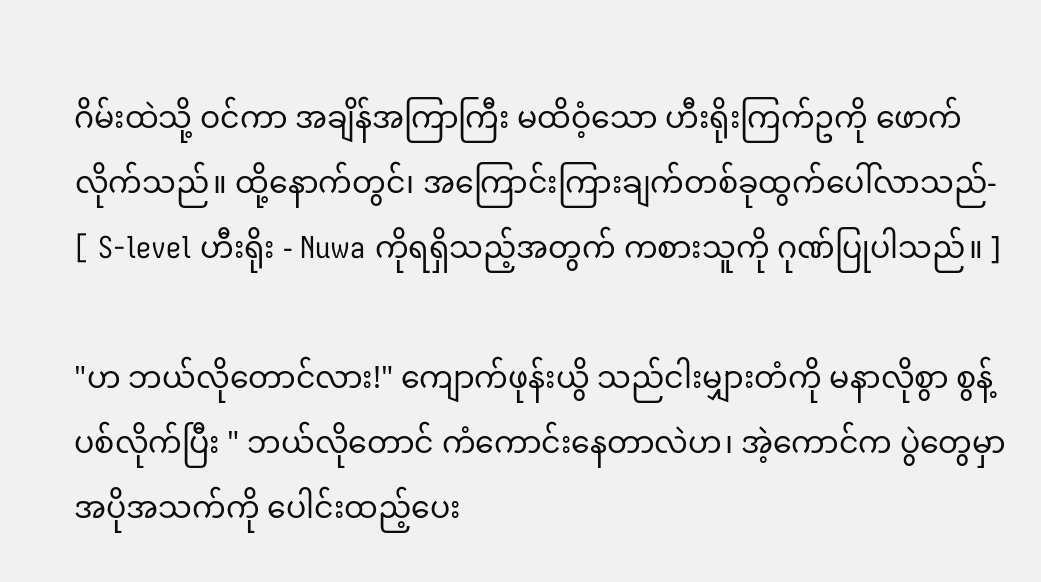ဂိမ်းထဲသို့ ဝင်ကာ အချိန်အကြာကြီး မထိဝံ့သော ဟီးရိုးကြက်ဥကို ဖောက်လိုက်သည်။ ထို့နောက်တွင်၊ အကြောင်းကြားချက်တစ်ခုထွက်ပေါ်လာသည်- [ S-level ဟီးရိုး - Nuwa ကိုရရှိသည့်အတွက် ကစားသူကို ဂုဏ်ပြုပါသည်။ ]

"ဟ ဘယ်လိုတောင်လား!" ကျောက်ဖုန်းယွိ သည်ငါးမျှားတံကို မနာလိုစွာ စွန့်ပစ်လိုက်ပြီး " ဘယ်လိုတောင် ကံကောင်းနေတာလဲဟ၊ အဲ့ကောင်က ပွဲတွေမှာ အပိုအသက်ကို ပေါင်းထည့်ပေး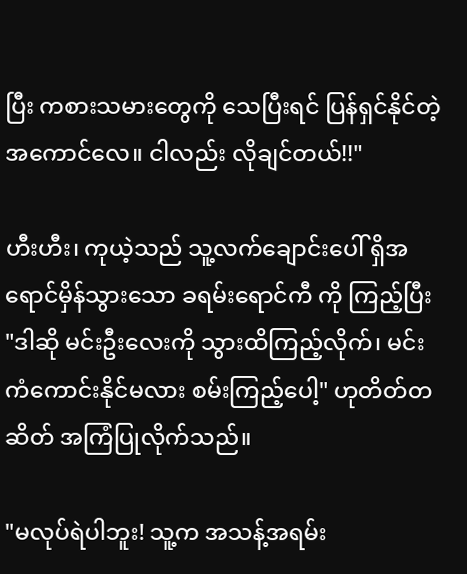ပြီး ကစားသမားတွေကို သေပြီးရင် ပြန်ရှင်နိုင်တဲ့အကောင်လေ။ ငါလည်း လိုချင်တယ်!!"

ဟီးဟီး၊ ကုယဲ့သည် သူ့လက်ချောင်းပေါ် ရှိအရောင်မှိန်သွားသော ခရမ်းရောင်ကီ ကို ကြည့်ပြီး "ဒါဆို မင်းဦးလေးကို သွားထိကြည့်လိုက်၊ မင်း ကံကောင်းနိုင်မလား စမ်းကြည့်ပေါ့" ဟုတိတ်တဆိတ် အကြံပြုလိုက်သည်။

"မလုပ်ရဲပါဘူး! သူ့က အသန့်အရမ်း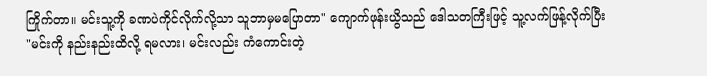ကြိုက်တာ။ မင်းသူ့ကို ခဏပဲကိုင်လိုက်လို့သာ သူဘာမှမပြောတာ" ကျောက်ဖုန်းယွိသည် ဒေါသတကြီးဖြင့် သူ့လက်ဖြန့်လိုက်ပြီး "မင်းကို နည်းနည်းထိလို့ ရမလား၊ မင်းလည်း ကံကောင်းတဲ့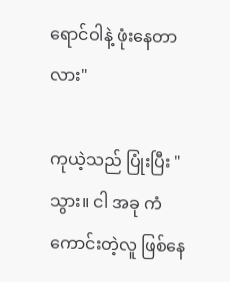ရောင်ဝါနဲ့ ဖုံးနေတာလား"

ကုယဲ့သည် ပြုံးပြီး "သွား။ ငါ အခု ကံကောင်းတဲ့လူ ဖြစ်နေ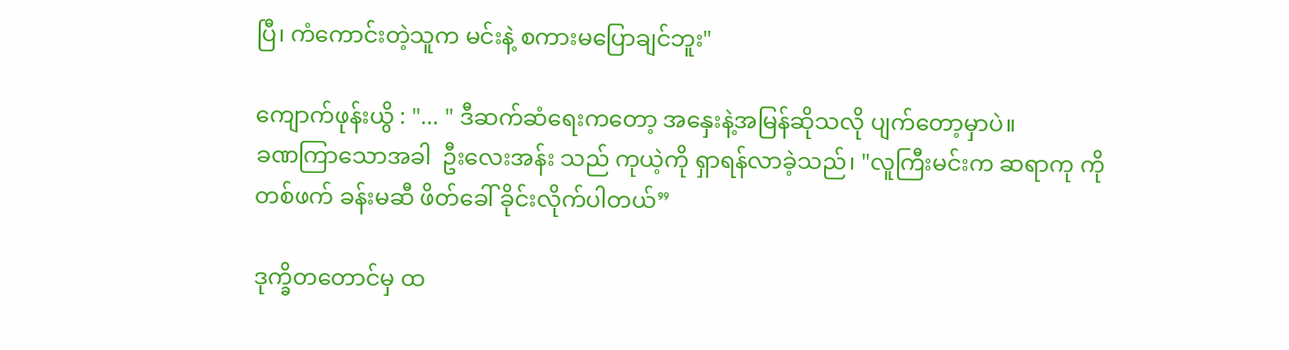ပြီ၊ ကံကောင်းတဲ့သူက မင်းနဲ့ စကားမပြောချင်ဘူး"

ကျောက်ဖုန်းယွိ : "... " ဒီဆက်ဆံရေးကတော့ အနှေးနဲ့အမြန်ဆိုသလို ပျက်တော့မှာပဲ။
ခဏကြာသောအခါ  ဦးလေးအန်း သည် ကုယဲ့ကို ရှာရန်လာခဲ့သည်၊ "လူကြီးမင်းက ဆရာကု ကို တစ်ဖက် ခန်းမဆီ ဖိတ်ခေါ် ခိုင်းလိုက်ပါတယ်”

ဒုက္ခိတတောင်မှ ထ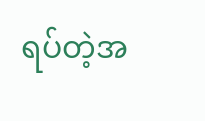ရပ်တဲ့အ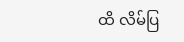ထိ လိမ်ပြ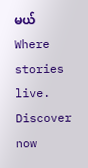မယ် Where stories live. Discover now